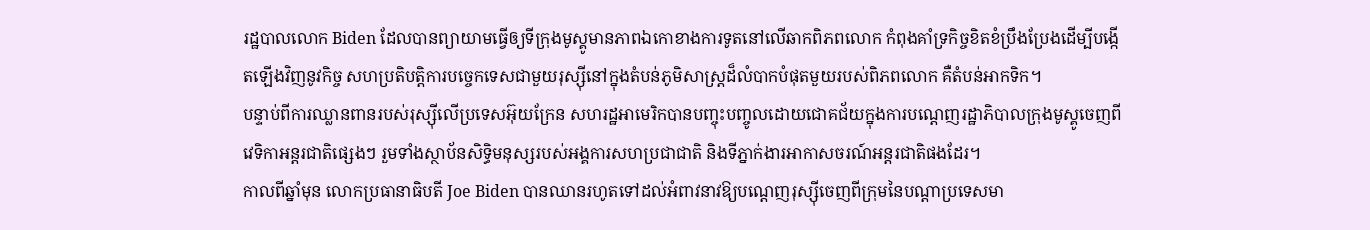រដ្ឋបាលលោក Biden ដែលបានព្យាយាមធ្វើឲ្យទីក្រុងមូស្គូមានភាពឯកោខាងការទូតនៅលើឆាកពិភពលោក កំពុងគាំទ្រកិច្ចខិតខំប្រឹងប្រែងដើម្បីបង្កើតឡើងវិញនូវកិច្ច សហប្រតិបត្តិការបច្ចេកទេសជាមួយរុស្ស៊ីនៅក្នុងតំបន់ភូមិសាស្ត្រដ៏លំបាកបំផុតមួយរបស់ពិភពលោក គឺតំបន់អាកទិក។
បន្ទាប់ពីការឈ្លានពានរបស់រុស្ស៊ីលើប្រទេសអ៊ុយក្រែន សហរដ្ឋអាមេរិកបានបញ្ចុះបញ្ចូលដោយជោគជ័យក្នុងការបណ្តេញរដ្ឋាភិបាលក្រុងមូស្គូចេញពីវេទិកាអន្តរជាតិផ្សេងៗ រួមទាំងស្ថាប័នសិទ្ធិមនុស្សរបស់អង្គការសហប្រជាជាតិ និងទីភ្នាក់ងារអាកាសចរណ៍អន្តរជាតិផងដែរ។
កាលពីឆ្នាំមុន លោកប្រធានាធិបតី Joe Biden បានឈានរហូតទៅដល់អំពាវនាវឱ្យបណ្តេញរុស្ស៊ីចេញពីក្រុមនៃបណ្តាប្រទេសមា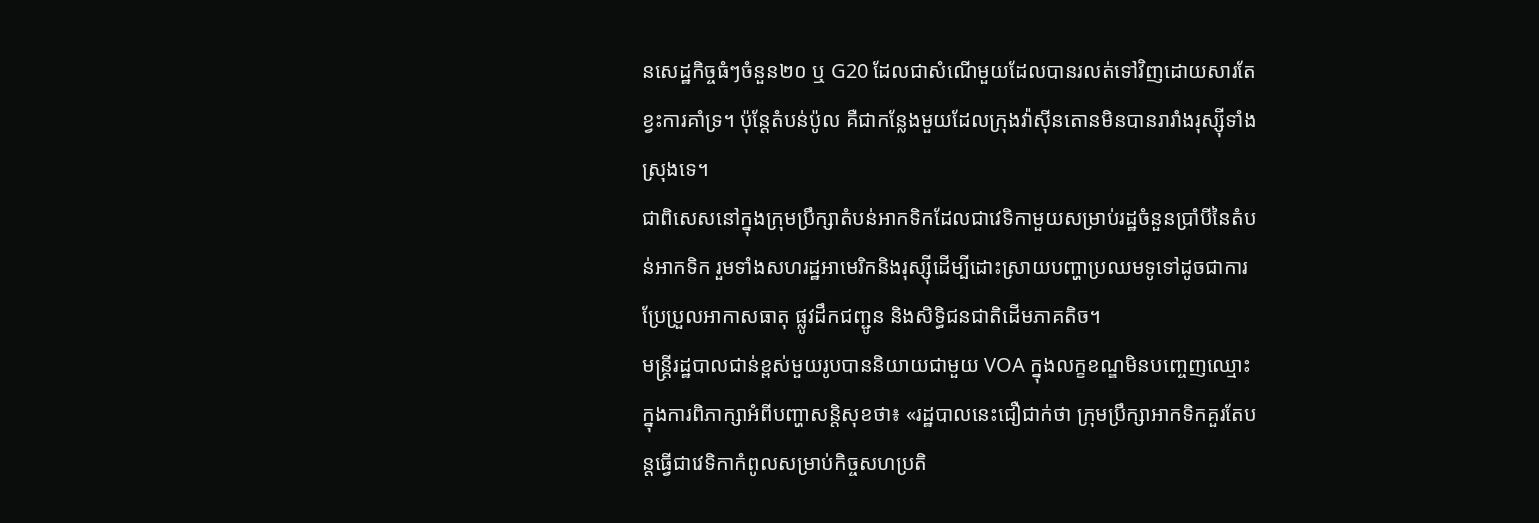នសេដ្ឋកិច្ចធំៗចំនួន២០ ឬ G20 ដែលជាសំណើមួយដែលបានរលត់ទៅវិញដោយសារតែខ្វះការគាំទ្រ។ ប៉ុន្តែតំបន់ប៉ូល គឺជាកន្លែងមួយដែលក្រុងវ៉ាស៊ីនតោនមិនបានរារាំងរុស្ស៊ីទាំងស្រុងទេ។
ជាពិសេសនៅក្នុងក្រុមប្រឹក្សាតំបន់អាកទិកដែលជាវេទិកាមួយសម្រាប់រដ្ឋចំនួនប្រាំបីនៃតំបន់អាកទិក រួមទាំងសហរដ្ឋអាមេរិកនិងរុស្ស៊ីដើម្បីដោះស្រាយបញ្ហាប្រឈមទូទៅដូចជាការប្រែប្រួលអាកាសធាតុ ផ្លូវដឹកជញ្ជូន និងសិទ្ធិជនជាតិដើមភាគតិច។
មន្ត្រីរដ្ឋបាលជាន់ខ្ពស់មួយរូបបាននិយាយជាមួយ VOA ក្នុងលក្ខខណ្ឌមិនបញ្ចេញឈ្មោះក្នុងការពិភាក្សាអំពីបញ្ហាសន្តិសុខថា៖ «រដ្ឋបាលនេះជឿជាក់ថា ក្រុមប្រឹក្សាអាកទិកគួរតែបន្តធ្វើជាវេទិកាកំពូលសម្រាប់កិច្ចសហប្រតិ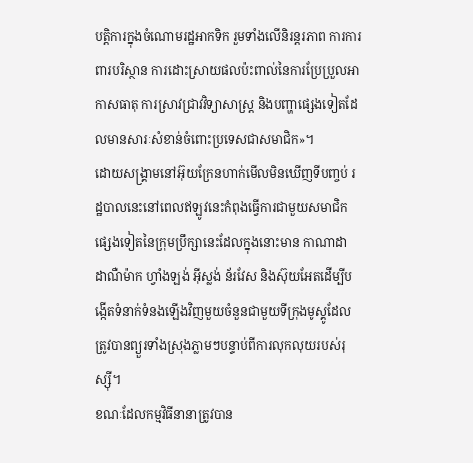បត្តិការក្នុងចំណោមរដ្ឋអាកទិក រួមទាំងលើនិរន្តរភាព ការការពារបរិស្ថាន ការដោះស្រាយផលប៉ះពាល់នៃការប្រែប្រួលអាកាសធាតុ ការស្រាវជ្រាវវិទ្យាសាស្ត្រ និងបញ្ហាផ្សេងទៀតដែលមានសារៈសំខាន់ចំពោះប្រទេសជាសមាជិក»។
ដោយសង្រ្គាមនៅអ៊ុយក្រែនហាក់មើលមិនឃើញទីបញ្ចប់ រដ្ឋបាលនេះនៅពេលឥឡូវនេះកំពុងធ្វើការជាមួយសមាជិកផ្សេងទៀតនៃក្រុមប្រឹក្សានេះដែលក្នុងនោះមាន កាណាដា ដាណឺម៉ាក ហ្វាំងឡង់ អ៊ីស្លង់ ន័រវែស និងស៊ុយអែតដើម្បីបង្កើតទំនាក់ទំនងឡើងវិញមួយចំនួនជាមួយទីក្រុងមូស្គូដែលត្រូវបានព្យួរទាំងស្រុងភ្លាមៗបន្ទាប់ពីការលុកលុយរបស់រុស្ស៊ី។
ខណៈដែលកម្មវិធីនានាត្រូវបាន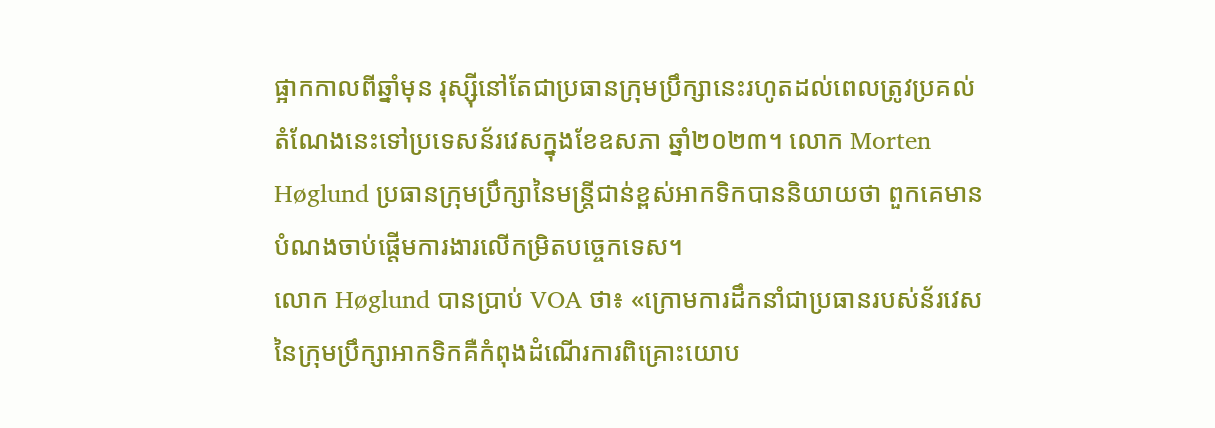ផ្អាកកាលពីឆ្នាំមុន រុស្ស៊ីនៅតែជាប្រធានក្រុមប្រឹក្សានេះរហូតដល់ពេលត្រូវប្រគល់តំណែងនេះទៅប្រទេសន័រវេសក្នុងខែឧសភា ឆ្នាំ២០២៣។ លោក Morten Høglund ប្រធានក្រុមប្រឹក្សានៃមន្ត្រីជាន់ខ្ពស់អាកទិកបាននិយាយថា ពួកគេមានបំណងចាប់ផ្តើមការងារលើកម្រិតបច្ចេកទេស។
លោក Høglund បានប្រាប់ VOA ថា៖ «ក្រោមការដឹកនាំជាប្រធានរបស់ន័រវេសនៃក្រុមប្រឹក្សាអាកទិកគឺកំពុងដំណើរការពិគ្រោះយោប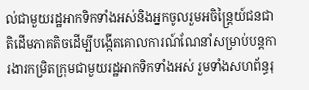ល់ជាមួយរដ្ឋអាកទិកទាំងអស់និងអ្នកចូលរួមអចិន្ត្រៃយ៍ជនជាតិដើមភាគតិចដើម្បីបង្កើតគោលការណ៍ណែនាំសម្រាប់បន្តការងារកម្រិតក្រុមជាមួយរដ្ឋអាកទិកទាំងអស់ រួមទាំងសហព័ន្ធរុ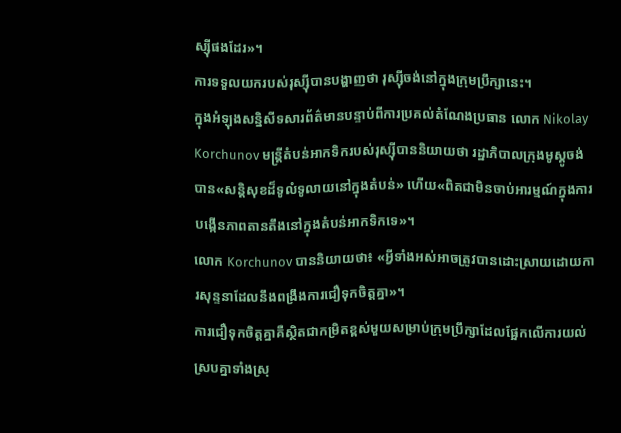ស្ស៊ីផងដែរ»។
ការទទួលយករបស់រុស្ស៊ីបានបង្ហាញថា រុស្ស៊ីចង់នៅក្នុងក្រុមប្រឹក្សានេះ។
ក្នុងអំឡុងសន្និសីទសារព័ត៌មានបន្ទាប់ពីការប្រគល់តំណែងប្រធាន លោក Nikolay Korchunov មន្ត្រីតំបន់អាកទិករបស់រុស្ស៊ីបាននិយាយថា រដ្ឋាភិបាលក្រុងមូស្គូចង់បាន«សន្តិសុខដ៏ទូលំទូលាយនៅក្នុងតំបន់» ហើយ«ពិតជាមិនចាប់អារម្មណ៍ក្នុងការបង្កើនភាពតានតឹងនៅក្នុងតំបន់អាកទិកទេ»។
លោក Korchunov បាននិយាយថា៖ «អ្វីទាំងអស់អាចត្រូវបានដោះស្រាយដោយការសុន្ទនាដែលនឹងពង្រឹងការជឿទុកចិត្តគ្នា»។
ការជឿទុកចិត្តគ្នាគឺស្ថិតជាកម្រិតខ្ពស់មួយសម្រាប់ក្រុមប្រឹក្សាដែលផ្អែកលើការយល់ស្របគ្នាទាំងស្រុ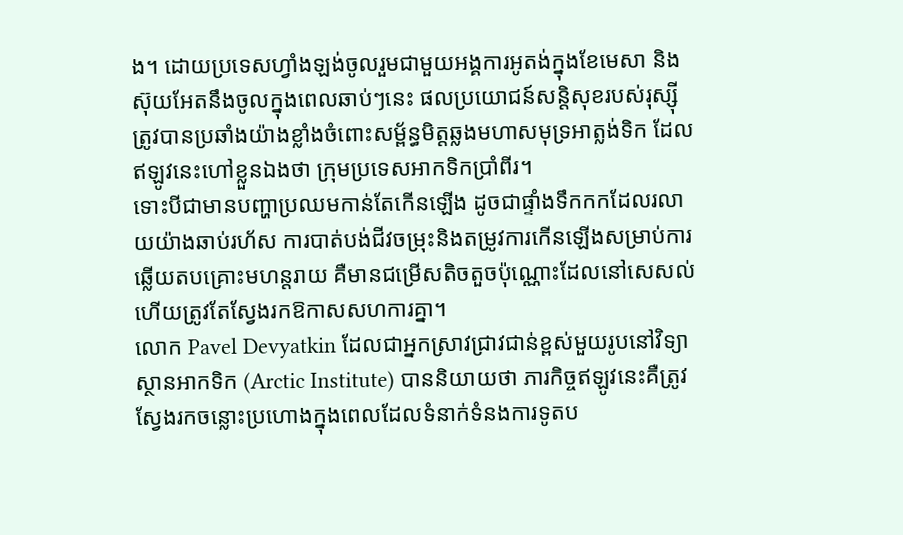ង។ ដោយប្រទេសហ្វាំងឡង់ចូលរួមជាមួយអង្គការអូតង់ក្នុងខែមេសា និងស៊ុយអែតនឹងចូលក្នុងពេលឆាប់ៗនេះ ផលប្រយោជន៍សន្តិសុខរបស់រុស្ស៊ីត្រូវបានប្រឆាំងយ៉ាងខ្លាំងចំពោះសម្ព័ន្ធមិត្តឆ្លងមហាសមុទ្រអាត្លង់ទិក ដែលឥឡូវនេះហៅខ្លួនឯងថា ក្រុមប្រទេសអាកទិកប្រាំពីរ។
ទោះបីជាមានបញ្ហាប្រឈមកាន់តែកើនឡើង ដូចជាផ្ទាំងទឹកកកដែលរលាយយ៉ាងឆាប់រហ័ស ការបាត់បង់ជីវចម្រុះនិងតម្រូវការកើនឡើងសម្រាប់ការឆ្លើយតបគ្រោះមហន្តរាយ គឺមានជម្រើសតិចតួចប៉ុណ្ណោះដែលនៅសេសល់ហើយត្រូវតែស្វែងរកឱកាសសហការគ្នា។
លោក Pavel Devyatkin ដែលជាអ្នកស្រាវជ្រាវជាន់ខ្ពស់មួយរូបនៅវិទ្យាស្ថានអាកទិក (Arctic Institute) បាននិយាយថា ភារកិច្ចឥឡូវនេះគឺត្រូវស្វែងរកចន្លោះប្រហោងក្នុងពេលដែលទំនាក់ទំនងការទូតប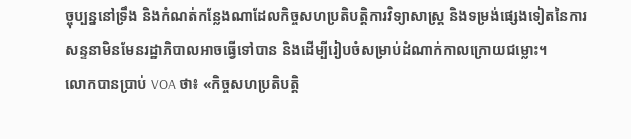ច្ចុប្បន្ននៅទ្រឹង និងកំណត់កន្លែងណាដែលកិច្ចសហប្រតិបត្តិការវិទ្យាសាស្រ្ត និងទម្រង់ផ្សេងទៀតនៃការសន្ទនាមិនមែនរដ្ឋាភិបាលអាចធ្វើទៅបាន និងដើម្បីរៀបចំសម្រាប់ដំណាក់កាលក្រោយជម្លោះ។
លោកបានប្រាប់ VOA ថា៖ «កិច្ចសហប្រតិបត្តិ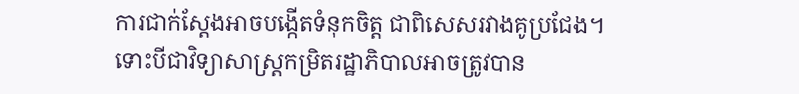ការជាក់ស្តែងអាចបង្កើតទំនុកចិត្ត ជាពិសេសរវាងគូប្រជែង។ ទោះបីជាវិទ្យាសាស្ត្រកម្រិតរដ្ឋាភិបាលអាចត្រូវបាន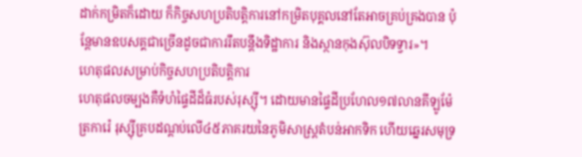ដាក់កម្រិតក៏ដោយ ក៏កិច្ចសហប្រតិបត្តិការនៅកម្រិតបុគ្គលនៅតែអាចគ្រប់គ្រងបាន ប៉ុន្តែមានឧបសគ្គជាច្រើនដូចជាការរឹតបន្តឹងទិដ្ឋាការ និងស្ថានកុងស៊ុលបិទទ្វារ»។
ហេតុផលសម្រាប់កិច្ចសហប្រតិបត្តិការ
ហេតុផលចម្បងគឺទំហំផ្ទៃដីដ៏ធំរបស់រុស្ស៊ី។ ដោយមានផ្ទៃដីប្រហែល១៧លានគីឡូម៉ែត្រការ៉េ រុស្ស៊ីគ្របដណ្តប់លើ៤៥ភាគរយនៃភូមិសាស្ត្រតំបន់អាកទិក ហើយឆ្នេរសមុទ្រ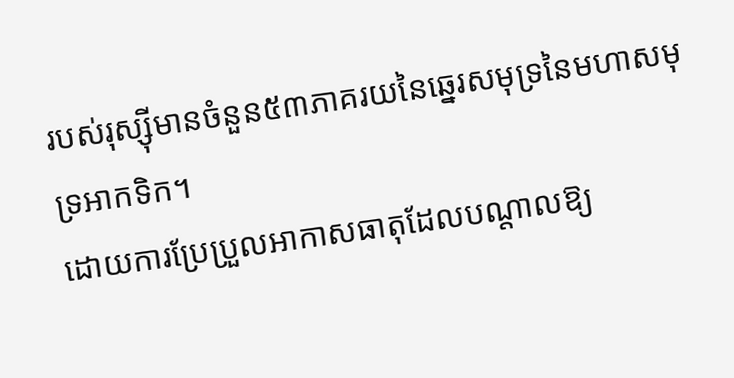របស់រុស្ស៊ីមានចំនួន៥៣ភាគរយនៃឆ្នេរសមុទ្រនៃមហាសមុទ្រអាកទិក។
ដោយការប្រែប្រួលអាកាសធាតុដែលបណ្តាលឱ្យ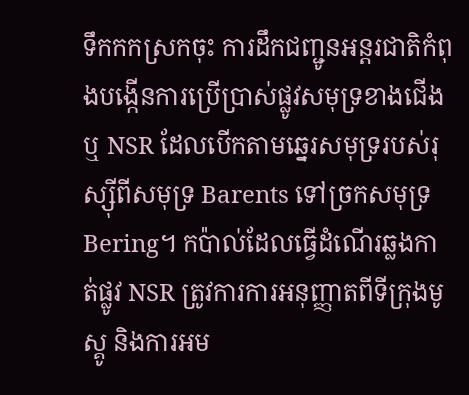ទឹកកកស្រកចុះ ការដឹកជញ្ជូនអន្តរជាតិកំពុងបង្កើនការប្រើប្រាស់ផ្លូវសមុទ្រខាងជើងឬ NSR ដែលបើកតាមឆ្នេរសមុទ្ររបស់រុស្ស៊ីពីសមុទ្រ Barents ទៅច្រកសមុទ្រ Bering។ កប៉ាល់ដែលធ្វើដំណើរឆ្លងកាត់ផ្លូវ NSR ត្រូវការការអនុញ្ញាតពីទីក្រុងមូស្គូ និងការអម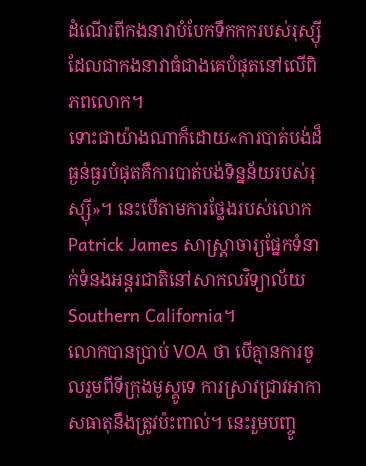ដំណើរពីកងនាវាបំបែកទឹកកករបស់រុស្ស៊ី ដែលជាកងនាវាធំជាងគេបំផុតនៅលើពិភពលោក។
ទោះជាយ៉ាងណាក៏ដោយ«ការបាត់បង់ដ៏ធ្ងន់ធ្ងរបំផុតគឺការបាត់បង់ទិន្នន័យរបស់រុស្ស៊ី»។ នេះបើតាមការថ្លែងរបស់លោក Patrick James សាស្រ្តាចារ្យផ្នែកទំនាក់ទំនងអន្តរជាតិនៅសាកលវិទ្យាល័យ Southern California។
លោកបានប្រាប់ VOA ថា បើគ្មានការចូលរួមពីទីក្រុងមូស្គូទេ ការស្រាវជ្រាវអាកាសធាតុនឹងត្រូវប៉ះពាល់។ នេះរួមបញ្ចូ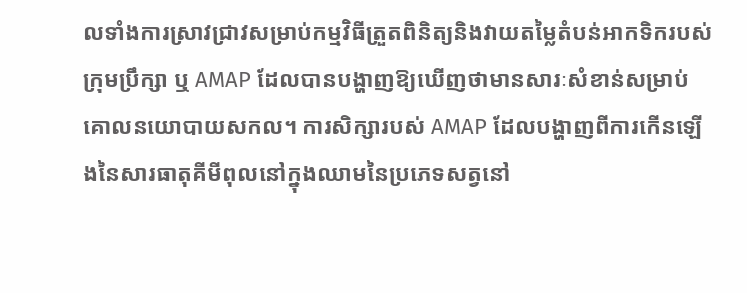លទាំងការស្រាវជ្រាវសម្រាប់កម្មវិធីត្រួតពិនិត្យនិងវាយតម្លៃតំបន់អាកទិករបស់ក្រុមប្រឹក្សា ឬ AMAP ដែលបានបង្ហាញឱ្យឃើញថាមានសារៈសំខាន់សម្រាប់គោលនយោបាយសកល។ ការសិក្សារបស់ AMAP ដែលបង្ហាញពីការកើនឡើងនៃសារធាតុគីមីពុលនៅក្នុងឈាមនៃប្រភេទសត្វនៅ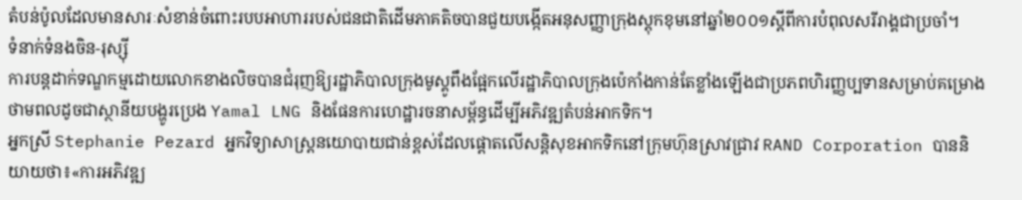តំបន់ប៉ូលដែលមានសារៈសំខាន់ចំពោះរបបអាហាររបស់ជនជាតិដើមភាគតិចបានជួយបង្កើតអនុសញ្ញាក្រុងស្តុកខុមនៅឆ្នាំ២០០១ស្តីពីការបំពុលសរីរាង្គជាប្រចាំ។
ទំនាក់ទំនងចិន-រុស្ស៊ី
ការបន្តដាក់ទណ្ឌកម្មដោយលោកខាងលិចបានជំរុញឱ្យរដ្ឋាភិបាលក្រុងមូស្គូពឹងផ្អែកលើរដ្ឋាភិបាលក្រុងប៉េកាំងកាន់តែខ្លាំងឡើងជាប្រភពហិរញ្ញប្បទានសម្រាប់គម្រោងថាមពលដូចជាស្ថានីយបង្ហូរប្រេង Yamal LNG និងផែនការហេដ្ឋារចនាសម្ព័ន្ធដើម្បីអភិវឌ្ឍតំបន់អាកទិក។
អ្នកស្រី Stephanie Pezard អ្នកវិទ្យាសាស្ត្រនយោបាយជាន់ខ្ពស់ដែលផ្តោតលើសន្តិសុខអាកទិកនៅក្រុមហ៊ុនស្រាវជ្រាវ RAND Corporation បាននិយាយថា៖«ការអភិវឌ្ឍ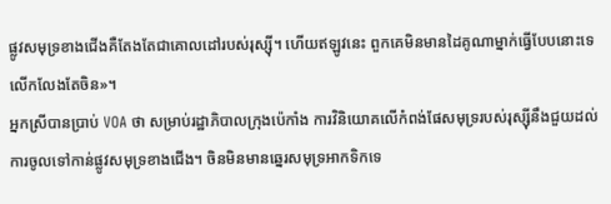ផ្លូវសមុទ្រខាងជើងគឺតែងតែជាគោលដៅរបស់រុស្ស៊ី។ ហើយឥឡូវនេះ ពួកគេមិនមានដៃគូណាម្នាក់ធ្វើបែបនោះទេ លើកលែងតែចិន»។
អ្នកស្រីបានប្រាប់ VOA ថា សម្រាប់រដ្ឋាភិបាលក្រុងប៉េកាំង ការវិនិយោគលើកំពង់ផែសមុទ្ររបស់រុស្ស៊ីនឹងជួយដល់ការចូលទៅកាន់ផ្លូវសមុទ្រខាងជើង។ ចិនមិនមានឆ្នេរសមុទ្រអាកទិកទេ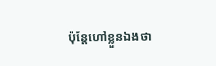ប៉ុន្តែហៅខ្លួនឯងថា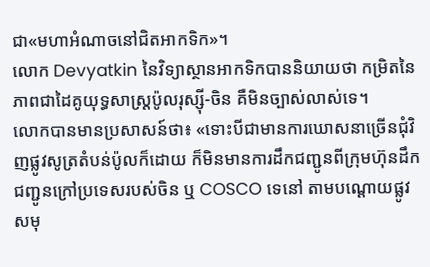ជា«មហាអំណាចនៅជិតអាកទិក»។
លោក Devyatkin នៃវិទ្យាស្ថានអាកទិកបាននិយាយថា កម្រិតនៃភាពជាដៃគូយុទ្ធសាស្ត្រប៉ូលរុស្ស៊ី-ចិន គឺមិនច្បាស់លាស់ទេ។
លោកបានមានប្រសាសន៍ថា៖ «ទោះបីជាមានការឃោសនាច្រើនជុំវិញផ្លូវសូត្រតំបន់ប៉ូលក៏ដោយ ក៏មិនមានការដឹកជញ្ជូនពីក្រុមហ៊ុនដឹកជញ្ជូនក្រៅប្រទេសរបស់ចិន ឬ COSCO ទេនៅ តាមបណ្តោយផ្លូវសមុ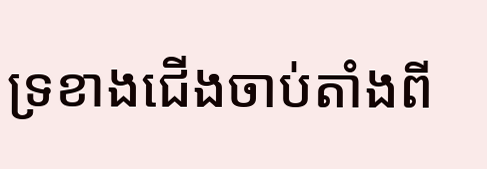ទ្រខាងជើងចាប់តាំងពី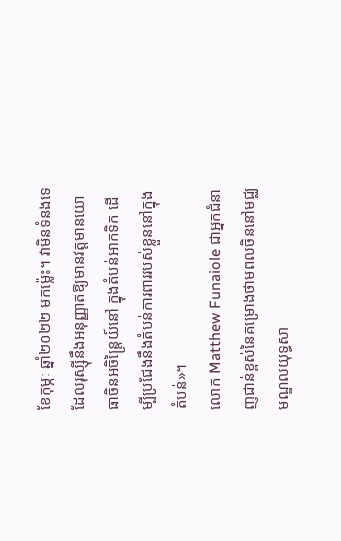ខែកុម្ភៈ ឆ្នាំ២០២២ មកម្ល៉េះ។ វាមិនទំនងទេដែលរុស្ស៊ីនឹងអនុញ្ញាតឱ្យមានវត្តមានយោធាចិនអចិន្ត្រៃយ៍នៅ ក្នុងតំបន់អាកទិក ដើម្បីប្រជែងនឹងតំបន់ការពាររបស់ខ្លួននៅក្នុងតំបន់»។
លោក Matthew Funaiole ជាអ្នកជំនាញជាន់ខ្ពស់នៃគម្រោងថាមពលចិននៅមជ្ឈមណ្ឌលយុទ្ធសា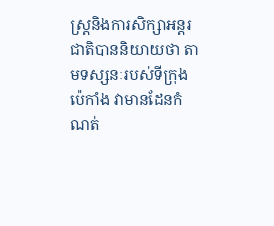ស្ត្រនិងការសិក្សាអន្តរជាតិបាននិយាយថា តាមទស្សនៈរបស់ទីក្រុងប៉េកាំង វាមានដែនកំណត់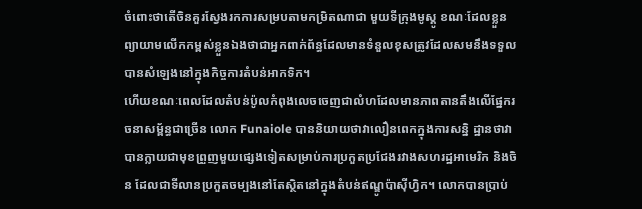ចំពោះថាតើចិនគួរស្វែងរកការសម្របតាមកម្រិតណាជា មួយទីក្រុងមូស្គូ ខណៈដែលខ្លួនព្យាយាមលើកកម្ពស់ខ្លួនឯងថាជាអ្នកពាក់ព័ន្ធដែលមានទំនួលខុសត្រូវដែលសមនឹងទទួលបានសំឡេងនៅក្នុងកិច្ចការតំបន់អាកទិក។
ហើយខណៈពេលដែលតំបន់ប៉ូលកំពុងលេចចេញជាលំហដែលមានភាពតានតឹងលើផ្នែករចនាសម្ព័ន្ធជាច្រើន លោក Funaiole បាននិយាយថាវាលឿនពេកក្នុងការសន្និ ដ្ឋានថាវាបានក្លាយជាមុខព្រួញមួយផ្សេងទៀតសម្រាប់ការប្រកួតប្រជែងរវាងសហរដ្ឋអាមេរិក និងចិន ដែលជាទីលានប្រកួតចម្បងនៅតែស្ថិតនៅក្នុងតំបន់ឥណ្ឌូប៉ាស៊ីហ្វិក។ លោកបានប្រាប់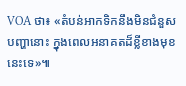VOA ថា៖ «តំបន់អាកទិកនឹងមិនជំនួសបញ្ហានោះ ក្នុងពេលអនាគតដ៏ខ្លីខាងមុខនេះទេ»៕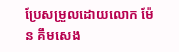ប្រែសម្រួលដោយលោក ម៉ែន គឹមសេង